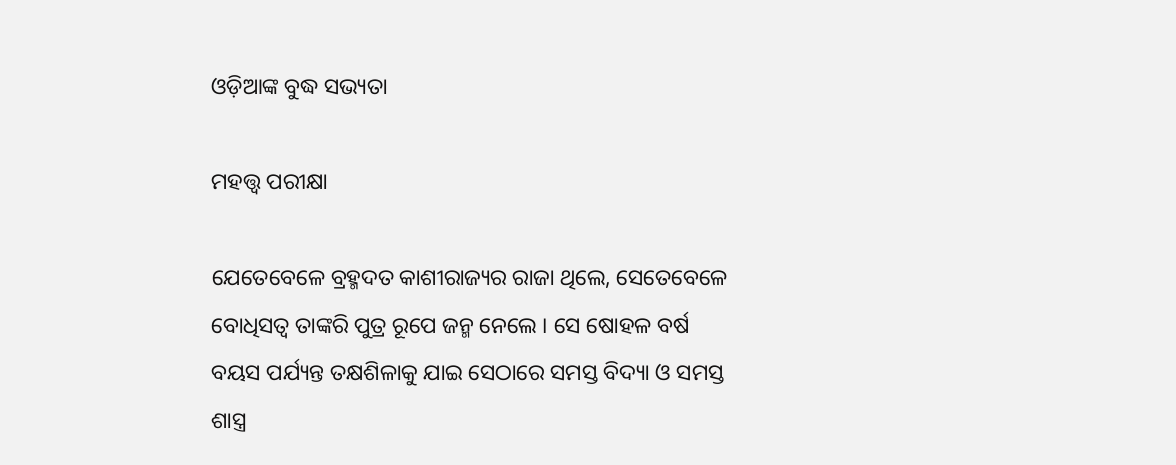ଓଡ଼ିଆଙ୍କ ବୁଦ୍ଧ ସଭ୍ୟତା

ମହତ୍ତ୍ୱ ପରୀକ୍ଷା

ଯେତେବେଳେ ବ୍ରହ୍ମଦତ କାଶୀରାଜ୍ୟର ରାଜା ଥିଲେ, ସେତେବେଳେ ବୋଧିସତ୍ୱ ତାଙ୍କରି ପୁତ୍ର ରୂପେ ଜନ୍ମ ନେଲେ । ସେ ଷୋହଳ ବର୍ଷ ବୟସ ପର୍ଯ୍ୟନ୍ତ ତକ୍ଷଶିଳାକୁ ଯାଇ ସେଠାରେ ସମସ୍ତ ବିଦ୍ୟା ଓ ସମସ୍ତ ଶାସ୍ତ୍ର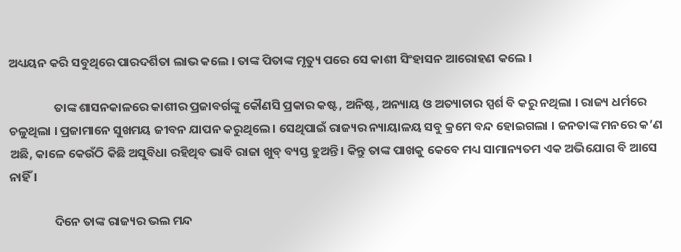ଅଧ୍ୟୟନ କରି ସବୁଥିରେ ପାରଦର୍ଶିତା ଲାଭ କଲେ । ତାଙ୍କ ପିତାଙ୍କ ମୃତ୍ୟୁ ପରେ ସେ କାଶୀ ସିଂହାସନ ଆରୋହଣ କଲେ ।

                ତାଙ୍କ ଶାସନକାଳରେ କାଶୀର ପ୍ରଜାବର୍ଗଙ୍କୁ କୌଣସି ପ୍ରକାର କଷ୍ଟ, ଅନିଷ୍ଟ, ଅନ୍ୟାୟ ଓ ଅତ୍ୟାଚାର ସ୍ପର୍ଶ ବି କରୁ ନଥିଲା । ରାଜ୍ୟ ଧର୍ମରେ ଚଳୁଥିଲା । ପ୍ରଜାମାନେ ସୁଖମୟ ଜୀବନ ଯାପନ କରୁଥିଲେ । ସେଥିପାଇଁ ରାଜ୍ୟର ନ୍ୟାୟାଳୟ ସବୁ କ୍ରମେ ବନ୍ଦ ହୋଇଗଲା । ଜନତାଙ୍କ ମନରେ କ’ଣ ଅଛି, କାଳେ କେଉଁଠି କିଛି ଅସୁବିଧା ରହିଥିବ ଭାବି ରାଜା ଖୁବ୍ ବ୍ୟସ୍ତ ହୁଅନ୍ତି । କିନ୍ତୁ ତାଙ୍କ ପାଖକୁ କେବେ ମଧ୍ୟ ସାମାନ୍ୟତମ ଏକ ଅଭିଯୋଗ ବି ଆସେ ନାହିଁ ।

                ଦିନେ ତାଙ୍କ ରାଜ୍ୟର ଭଲ ମନ୍ଦ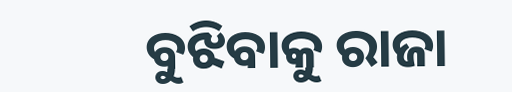ବୁଝିବାକୁ ରାଜା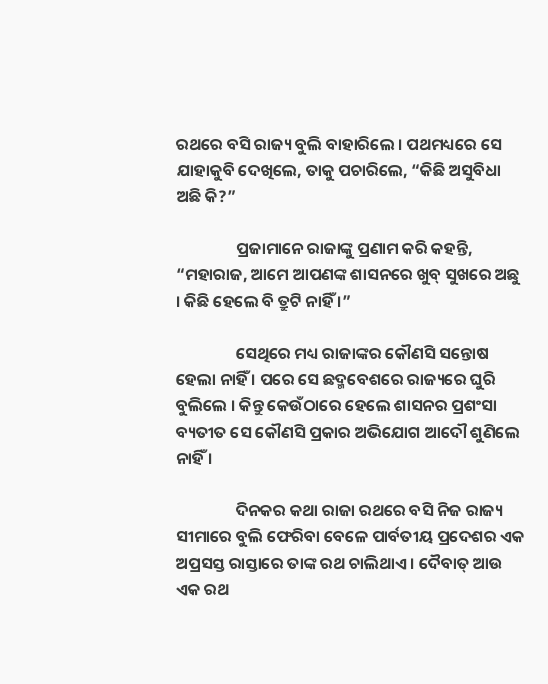ରଥରେ ବସି ରାଜ୍ୟ ବୁଲି ବାହାରିଲେ । ପଥମଧ୍ୟରେ ସେ ଯାହାକୁବି ଦେଖିଲେ, ତାକୁ ପଚାରିଲେ, “କିଛି ଅସୁବିଧା ଅଛି କି?”

                ପ୍ରଜାମାନେ ରାଜାଙ୍କୁ ପ୍ରଣାମ କରି କହନ୍ତି, “ମହାରାଜ, ଆମେ ଆପଣଙ୍କ ଶାସନରେ ଖୁବ୍ ସୁଖରେ ଅଛୁ । କିଛି ହେଲେ ବି ତ୍ରୁଟି ନାହିଁ ।”

                ସେଥିରେ ମଧ୍ୟ ରାଜାଙ୍କର କୌଣସି ସନ୍ତୋଷ ହେଲା ନାହିଁ । ପରେ ସେ ଛଦ୍ମବେଶରେ ରାଜ୍ୟରେ ଘୁରି ବୁଲିଲେ । କିନ୍ତୁ କେଉଁଠାରେ ହେଲେ ଶାସନର ପ୍ରଶଂସା ବ୍ୟତୀତ ସେ କୌଣସି ପ୍ରକାର ଅଭିଯୋଗ ଆଦୌ ଶୁଣିଲେ ନାହିଁ ।

                ଦିନକର କଥା ରାଜା ରଥରେ ବସି ନିଜ ରାଜ୍ୟ ସୀମାରେ ବୁଲି ଫେରିବା ବେଳେ ପାର୍ବତୀୟ ପ୍ରଦେଶର ଏକ ଅପ୍ରସସ୍ତ ରାସ୍ତାରେ ତାଙ୍କ ରଥ ଚାଲିଥାଏ । ଦୈବାତ୍ ଆଉ ଏକ ରଥ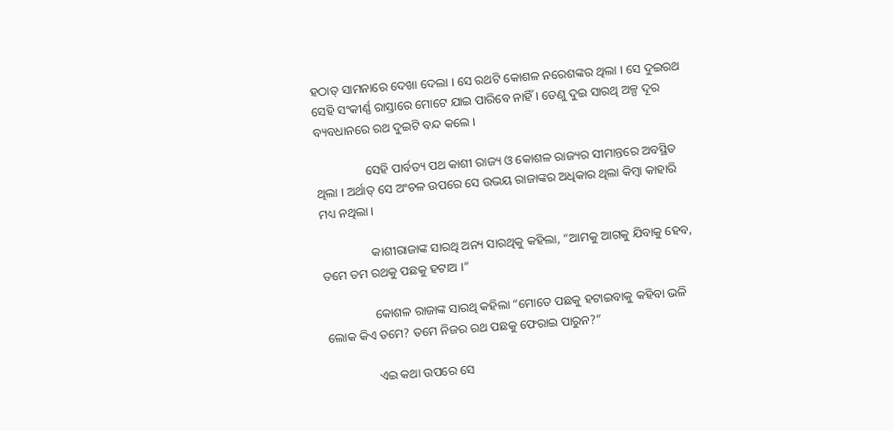ହଠାତ୍ ସାମନାରେ ଦେଖା ଦେଲା । ସେ ରଥଟି କୋଶଳ ନରେଶଙ୍କର ଥିଲା । ସେ ଦୁଇରଥ ସେହି ସଂକୀର୍ଣ୍ଣ ରାସ୍ତାରେ ମୋଟେ ଯାଇ ପାରିବେ ନାହିଁ । ତେଣୁ ଦୁଇ ସାରଥି ଅଳ୍ପ ଦୂର ବ୍ୟବଧାନରେ ରଥ ଦୁଇଟି ବନ୍ଦ କଲେ ।

                ସେହି ପାର୍ବତ୍ୟ ପଥ କାଶୀ ରାଜ୍ୟ ଓ କୋଶଳ ରାଜ୍ୟର ସୀମାନ୍ତରେ ଅବସ୍ଥିତ ଥିଲା । ଅର୍ଥାତ୍ ସେ ଅଂଚଳ ଉପରେ ସେ ଉଭୟ ରାଜାଙ୍କର ଅଧିକାର ଥିଲା କିମ୍ବା କାହାରି ମଧ୍ୟ ନଥିଲା ।

                କାଶୀରାଜାଙ୍କ ସାରଥି ଅନ୍ୟ ସାରଥିକୁ କହିଲା, “ଆମକୁ ଆଗକୁ ଯିବାକୁ ହେବ, ତମେ ତମ ରଥକୁ ପଛକୁ ହଟାଅ ।”

                କୋଶଳ ରାଜାଙ୍କ ସାରଥି କହିଲା “ମୋତେ ପଛକୁ ହଟାଇବାକୁ କହିବା ଭଳି ଲୋକ କିଏ ତମେ? ତମେ ନିଜର ରଥ ପଛକୁ ଫେରାଇ ପାରୁନ?”

                ଏଇ କଥା ଉପରେ ସେ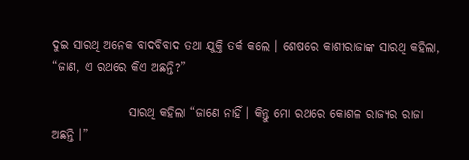ଦୁଇ ସାରଥି ଅନେକ ବାଦବିବାଦ ତଥା ଯୁକ୍ତି ତର୍କ କଲେ । ଶେଷରେ କାଶୀରାଜାଙ୍କ ସାରଥି କହିଲା, “ଜାଣ, ଏ ରଥରେ କିଏ ଅଛନ୍ତି?”

                ସାରଥି କହିଲା “ଜାଣେ ନାହିଁ । କିନ୍ତୁ ମୋ ରଥରେ କୋଶଳ ରାଜ୍ୟର ରାଜା ଅଛନ୍ତି ।”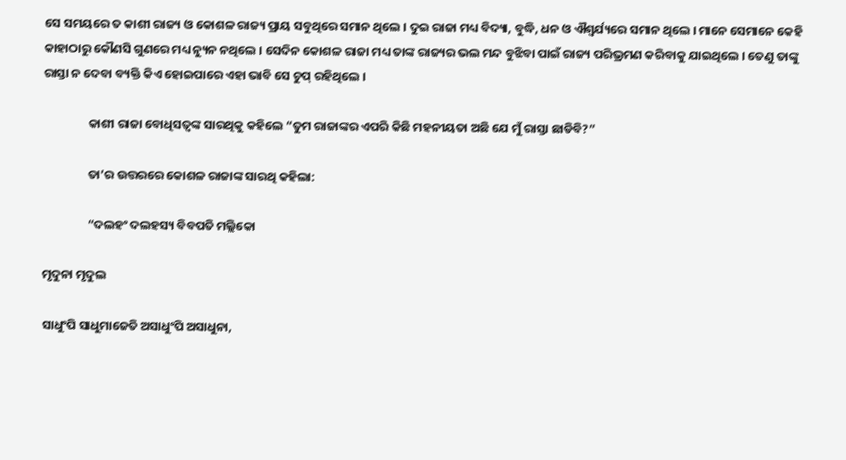ସେ ସମୟରେ ତ କାଶୀ ରାଜ୍ୟ ଓ କୋଶଳ ରାଜ୍ୟ ପ୍ରାୟ ସବୁଥିରେ ସମାନ ଥିଲେ । ଦୁଇ ରାଜା ମଧ୍ୟ ବିଦ୍ୟା, ବୁଦ୍ଧି, ଧନ ଓ ଐଶ୍ୱର୍ଯ୍ୟରେ ସମାନ ଥିଲେ । ମାନେ ସେମାନେ କେହି କାହାଠାରୁ କୌଣସି ଗୁଣରେ ମଧ୍ୟ ନ୍ୟୁନ ନଥିଲେ । ସେଦିନ କୋଶଳ ରାଜା ମଧ୍ୟ ତାଙ୍କ ରାଜ୍ୟର ଭଲ ମନ୍ଦ ବୁଝିବା ପାଇଁ ରାଜ୍ୟ ପରିଭ୍ରମଣ କରିବାକୁ ଯାଇଥିଲେ । ତେଣୁ ତାଙ୍କୁ ରାସ୍ତା ନ ଦେବା ବ୍ୟକ୍ତି କିଏ ହୋଇପାରେ ଏହା ଭାବି ସେ ଚୁପ୍ ରହିଥିଲେ ।

                କାଶୀ ରାଜା ବୋଧିସତ୍ୱଙ୍କ ସାରଥିକୁ କହିଲେ “ତୁମ ରାଜାଙ୍କର ଏପରି କିଛି ମହନୀୟତା ଅଛି ଯେ ମୁଁ ରାସ୍ତା ଛାଡିବି?”

                ତା’ର ଉତ୍ତରରେ କୋଶଳ ରାଜାଙ୍କ ସାରଥି କହିଲା:

                “ଦଲହଂ ଦଲହସ୍ୟ ବିବପତି ମଲ୍ଲିକୋ

ମୃଦୁନା ମୃଦୁଲ

ସାଧୁଂପି ସାଧୁମାଜେତି ଅସାଧୁଂପି ଅସାଧୁନା,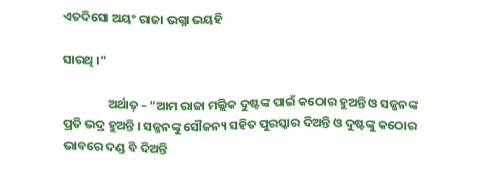ଏତଦିସୋ ଅୟଂ ରାଜା ଭଗ୍ନା ଭୟହି

ସାରଥି ।”

                ଅର୍ଥାତ୍ – “ଆମ ରାଜା ମଲ୍ଲିକ ଦୁଷ୍ଟଙ୍କ ପାଇଁ କଠୋର ହୁଅନ୍ତି ଓ ସଜ୍ଜନଙ୍କ ପ୍ରତି ଭଦ୍ର ହୁଅନ୍ତି । ସଜ୍ଜନଙ୍କୁ ସୌଜନ୍ୟ ସହିତ ପୁରସ୍କାର ଦିଅନ୍ତି ଓ ଦୁଷ୍ଟଙ୍କୁ କଠୋର ଭାବରେ ଦଣ୍ଡ ବି ଦିଅନ୍ତି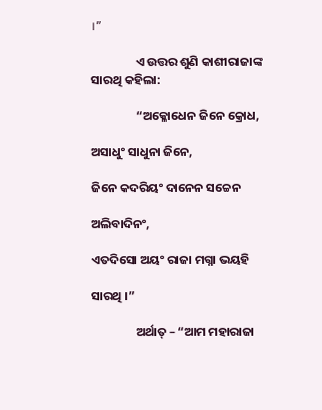।”

                ଏ ଉତ୍ତର ଶୁଣି କାଶୀରାଜାଙ୍କ ସାରଥି କହିଲା:

                “ଅକ୍ଳୋଧେନ ଜିନେ କ୍ରୋଧ,

ଅସାଧୁଂ ସାଧୁନା ଜିନେ,

ଜିନେ କଦରିୟଂ ଦାନେନ ସଚ୍ଚେନ

ଅଲିବାଦିନଂ,

ଏତଦିସୋ ଅୟଂ ରାଜା ମଗ୍ନା ଭୟହି

ସାରଥି ।”

                ଅର୍ଥାତ୍ – “ଆମ ମହାରାଜା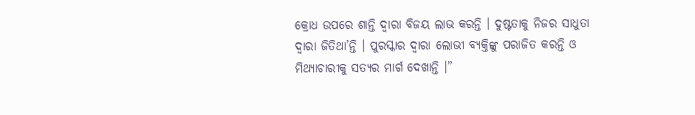କ୍ରୋଧ ଉପରେ ଶାନ୍ତି ଦ୍ୱାରା ବିଜୟ ଲାଭ କରନ୍ତି । ଦୁଷ୍ଟତାକୁ ନିଜର ସାଧୁତା ଦ୍ୱାରା ଜିତିଥା’ନ୍ତି । ପୁରସ୍କାର ଦ୍ୱାରା ଲୋଭୀ ବ୍ୟକ୍ତିଙ୍କୁ ପରାଜିତ କରନ୍ତି ଓ ମିଥ୍ୟାଚାରୀକୁ ସତ୍ୟର ମାର୍ଗ ଦେଖାନ୍ତି ।”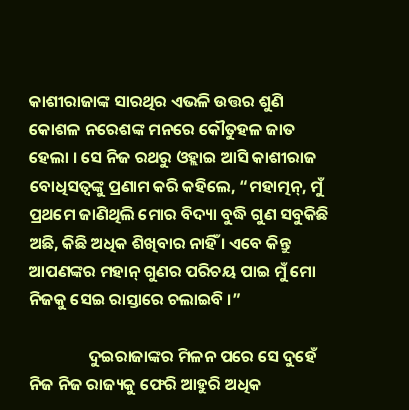କାଶୀରାଜାଙ୍କ ସାରଥିର ଏଭଳି ଉତ୍ତର ଶୁଣି କୋଶଳ ନରେଶଙ୍କ ମନରେ କୌତୁହଳ ଜାତ ହେଲା । ସେ ନିଜ ରଥରୁ ଓହ୍ଲାଇ ଆସି କାଶୀରାଜ ବୋଧିସତ୍ୱଙ୍କୁ ପ୍ରଣାମ କରି କହିଲେ, “ମହାତ୍ମନ୍, ମୁଁ ପ୍ରଥମେ ଜାଣିଥିଲି ମୋର ବିଦ୍ୟା ବୁଦ୍ଧି ଗୁଣ ସବୁକିଛି ଅଛି, କିଛି ଅଧିକ ଶିଖିବାର ନାହିଁ । ଏବେ କିନ୍ତୁ ଆପଣଙ୍କର ମହାନ୍ ଗୁଣର ପରିଚୟ ପାଇ ମୁଁ ମୋ ନିଜକୁ ସେଇ ରାସ୍ତାରେ ଚଲାଇବି ।”

                ଦୁଇରାଜାଙ୍କର ମିଳନ ପରେ ସେ ଦୁହେଁ ନିଜ ନିଜ ରାଜ୍ୟକୁ ଫେରି ଆହୁରି ଅଧିକ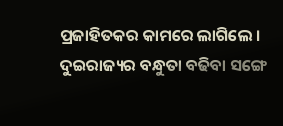ପ୍ରଜାହିତକର କାମରେ ଲାଗିଲେ । ଦୁଇରାଜ୍ୟର ବନ୍ଧୁତା ବଢିବା ସଙ୍ଗେ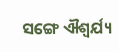ସଙ୍ଗେ ଐଶ୍ୱର୍ଯ୍ୟ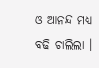ଓ ଆନନ୍ଦ ମଧ୍ୟ ବଢି ଚାଲିଲା ।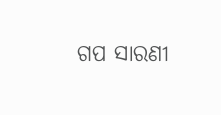ଗପ ସାରଣୀ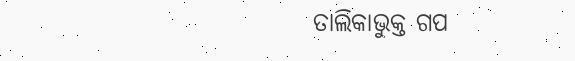ତାଲିକାଭୁକ୍ତ ଗପ